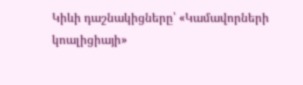Կիևի դաշնակիցները՝ «Կամավորների կոալիցիայի»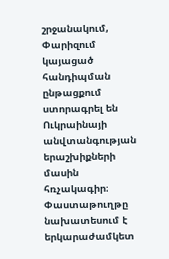շրջանակում, Փարիզում կայացած հանդիպման ընթացքում ստորագրել են Ուկրաինայի անվտանգության երաշխիքների մասին հռչակագիր։ Փաստաթուղթը նախատեսում է երկարաժամկետ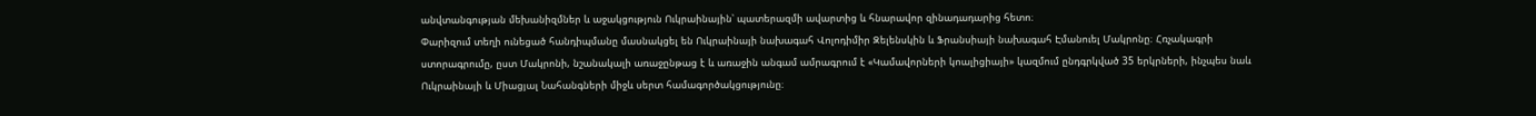անվտանգության մեխանիզմներ և աջակցություն Ուկրաինային՝ պատերազմի ավարտից և հնարավոր զինադադարից հետո։
Փարիզում տեղի ունեցած հանդիպմանը մասնակցել են Ուկրաինայի նախագահ Վոլոդիմիր Զելենսկին և Ֆրանսիայի նախագահ Էմանուել Մակրոնը։ Հռչակագրի ստորագրումը, ըստ Մակրոնի, նշանակալի առաջընթաց է և առաջին անգամ ամրագրում է «Կամավորների կոալիցիայի» կազմում ընդգրկված 35 երկրների, ինչպես նաև Ուկրաինայի և Միացյալ Նահանգների միջև սերտ համագործակցությունը։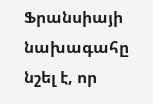Ֆրանսիայի նախագահը նշել է, որ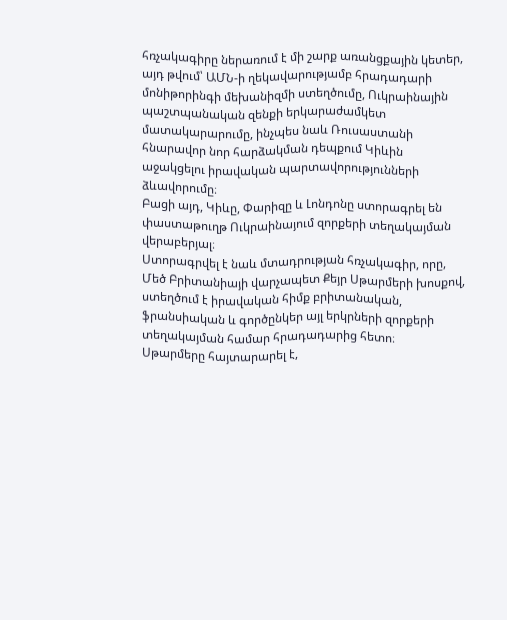հռչակագիրը ներառում է մի շարք առանցքային կետեր, այդ թվում՝ ԱՄՆ-ի ղեկավարությամբ հրադադարի մոնիթորինգի մեխանիզմի ստեղծումը, Ուկրաինային պաշտպանական զենքի երկարաժամկետ մատակարարումը, ինչպես նաև Ռուսաստանի հնարավոր նոր հարձակման դեպքում Կիևին աջակցելու իրավական պարտավորությունների ձևավորումը։
Բացի այդ, Կիևը, Փարիզը և Լոնդոնը ստորագրել են փաստաթուղթ Ուկրաինայում զորքերի տեղակայման վերաբերյալ։
Ստորագրվել է նաև մտադրության հռչակագիր, որը, Մեծ Բրիտանիայի վարչապետ Քեյր Սթարմերի խոսքով, ստեղծում է իրավական հիմք բրիտանական, ֆրանսիական և գործընկեր այլ երկրների զորքերի տեղակայման համար հրադադարից հետո։
Սթարմերը հայտարարել է,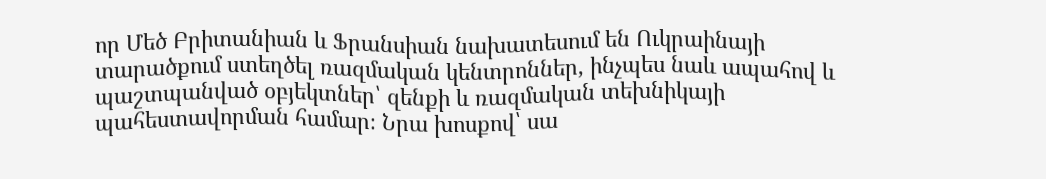որ Մեծ Բրիտանիան և Ֆրանսիան նախատեսում են Ուկրաինայի տարածքում ստեղծել ռազմական կենտրոններ, ինչպես նաև ապահով և պաշտպանված օբյեկտներ՝ զենքի և ռազմական տեխնիկայի պահեստավորման համար։ Նրա խոսքով՝ սա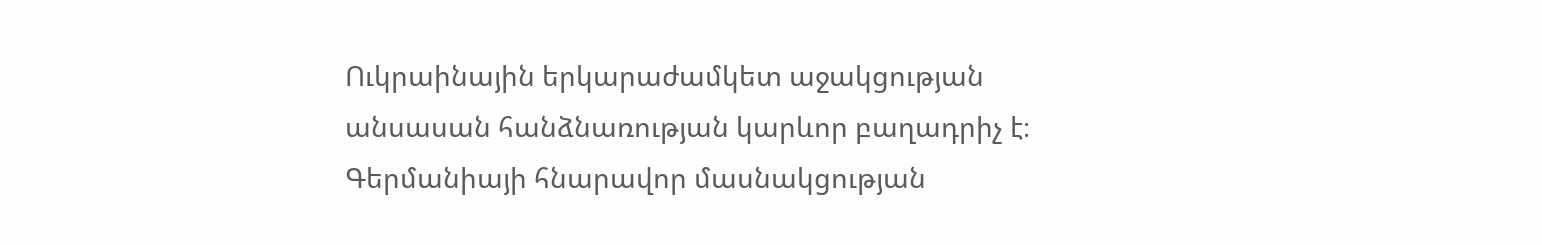Ուկրաինային երկարաժամկետ աջակցության անսասան հանձնառության կարևոր բաղադրիչ է։
Գերմանիայի հնարավոր մասնակցության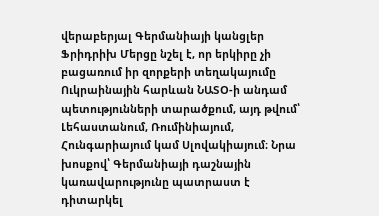վերաբերյալ Գերմանիայի կանցլեր Ֆրիդրիխ Մերցը նշել է, որ երկիրը չի բացառում իր զորքերի տեղակայումը Ուկրաինային հարևան ՆԱՏՕ-ի անդամ պետությունների տարածքում, այդ թվում՝ Լեհաստանում, Ռումինիայում, Հունգարիայում կամ Սլովակիայում։ Նրա խոսքով՝ Գերմանիայի դաշնային կառավարությունը պատրաստ է դիտարկել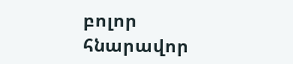բոլոր հնարավոր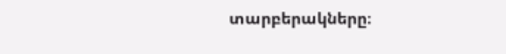տարբերակները։